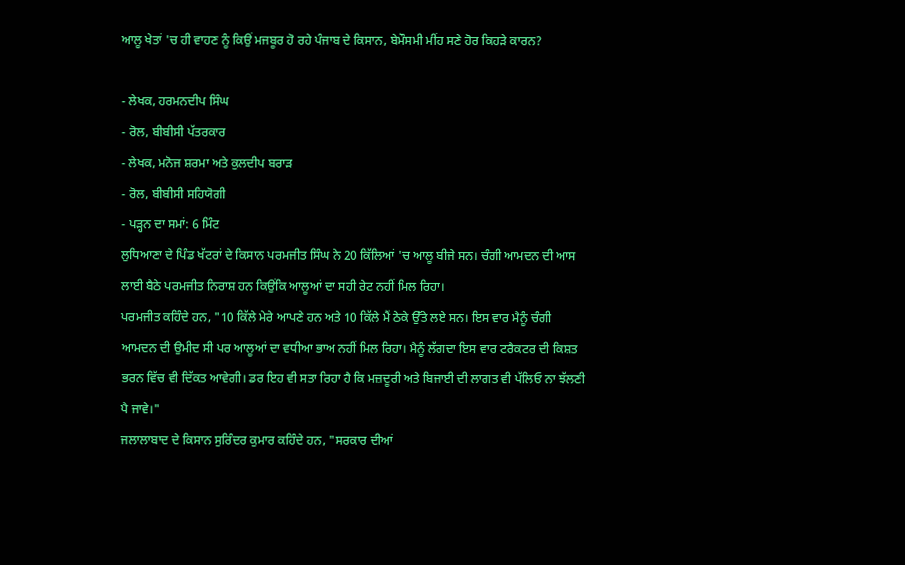ਆਲੂ ਖੇਤਾਂ 'ਚ ਹੀ ਵਾਹਣ ਨੂੰ ਕਿਉਂ ਮਜਬੂਰ ਹੋ ਰਹੇ ਪੰਜਾਬ ਦੇ ਕਿਸਾਨ, ਬੇਮੌਸਮੀ ਮੀਂਹ ਸਣੇ ਹੋਰ ਕਿਹੜੇ ਕਾਰਨ?

- ਲੇਖਕ, ਹਰਮਨਦੀਪ ਸਿੰਘ
- ਰੋਲ, ਬੀਬੀਸੀ ਪੱਤਰਕਾਰ
- ਲੇਖਕ, ਮਨੋਜ ਸ਼ਰਮਾ ਅਤੇ ਕੁਲਦੀਪ ਬਰਾੜ
- ਰੋਲ, ਬੀਬੀਸੀ ਸਹਿਯੋਗੀ
- ਪੜ੍ਹਨ ਦਾ ਸਮਾਂ: 6 ਮਿੰਟ
ਲੁਧਿਆਣਾ ਦੇ ਪਿੰਡ ਖੱਟਰਾਂ ਦੇ ਕਿਸਾਨ ਪਰਮਜੀਤ ਸਿੰਘ ਨੇ 20 ਕਿੱਲਿਆਂ 'ਚ ਆਲੂ ਬੀਜੇ ਸਨ। ਚੰਗੀ ਆਮਦਨ ਦੀ ਆਸ ਲਾਈ ਬੈਠੇ ਪਰਮਜੀਤ ਨਿਰਾਸ਼ ਹਨ ਕਿਉਂਕਿ ਆਲੂਆਂ ਦਾ ਸਹੀ ਰੇਟ ਨਹੀਂ ਮਿਲ ਰਿਹਾ।
ਪਰਮਜੀਤ ਕਹਿੰਦੇ ਹਨ, "10 ਕਿੱਲੇ ਮੇਰੇ ਆਪਣੇ ਹਨ ਅਤੇ 10 ਕਿੱਲੇ ਮੈਂ ਠੇਕੇ ਉੱਤੇ ਲਏ ਸਨ। ਇਸ ਵਾਰ ਮੈਨੂੰ ਚੰਗੀ ਆਮਦਨ ਦੀ ਉਮੀਦ ਸੀ ਪਰ ਆਲੂਆਂ ਦਾ ਵਧੀਆ ਭਾਅ ਨਹੀਂ ਮਿਲ ਰਿਹਾ। ਮੈਨੂੰ ਲੱਗਦਾ ਇਸ ਵਾਰ ਟਰੈਕਟਰ ਦੀ ਕਿਸ਼ਤ ਭਰਨ ਵਿੱਚ ਵੀ ਦਿੱਕਤ ਆਵੇਗੀ। ਡਰ ਇਹ ਵੀ ਸਤਾ ਰਿਹਾ ਹੈ ਕਿ ਮਜ਼ਦੂਰੀ ਅਤੇ ਬਿਜਾਈ ਦੀ ਲਾਗਤ ਵੀ ਪੱਲਿਓ ਨਾ ਝੱਲਣੀ ਪੈ ਜਾਵੇ।"
ਜਲਾਲਾਬਾਦ ਦੇ ਕਿਸਾਨ ਸੁਰਿੰਦਰ ਕੁਮਾਰ ਕਹਿੰਦੇ ਹਨ, "ਸਰਕਾਰ ਦੀਆਂ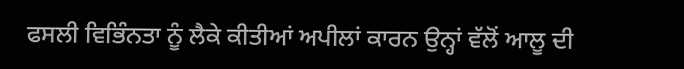ਫਸਲੀ ਵਿਭਿੰਨਤਾ ਨੂੰ ਲੈਕੇ ਕੀਤੀਆਂ ਅਪੀਲਾਂ ਕਾਰਨ ਉਨ੍ਹਾਂ ਵੱਲੋਂ ਆਲੂ ਦੀ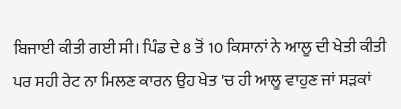ਬਿਜਾਈ ਕੀਤੀ ਗਈ ਸੀ। ਪਿੰਡ ਦੇ 8 ਤੋਂ 10 ਕਿਸਾਨਾਂ ਨੇ ਆਲੂ ਦੀ ਖੇਤੀ ਕੀਤੀ ਪਰ ਸਹੀ ਰੇਟ ਨਾ ਮਿਲਣ ਕਾਰਨ ਉਹ ਖੇਤ 'ਚ ਹੀ ਆਲੂ ਵਾਹੁਣ ਜਾਂ ਸੜਕਾਂ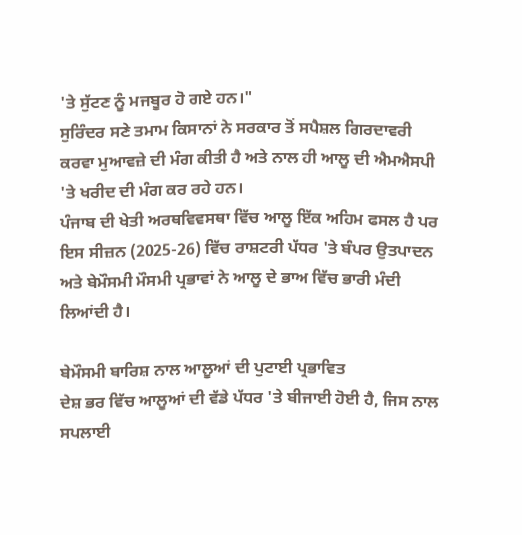'ਤੇ ਸੁੱਟਣ ਨੂੰ ਮਜਬੂਰ ਹੋ ਗਏ ਹਨ।"
ਸੁਰਿੰਦਰ ਸਣੇ ਤਮਾਮ ਕਿਸਾਨਾਂ ਨੇ ਸਰਕਾਰ ਤੋਂ ਸਪੈਸ਼ਲ ਗਿਰਦਾਵਰੀ ਕਰਵਾ ਮੁਆਵਜ਼ੇ ਦੀ ਮੰਗ ਕੀਤੀ ਹੈ ਅਤੇ ਨਾਲ ਹੀ ਆਲੂ ਦੀ ਐਮਐਸਪੀ 'ਤੇ ਖਰੀਦ ਦੀ ਮੰਗ ਕਰ ਰਹੇ ਹਨ।
ਪੰਜਾਬ ਦੀ ਖੇਤੀ ਅਰਥਵਿਵਸਥਾ ਵਿੱਚ ਆਲੂ ਇੱਕ ਅਹਿਮ ਫਸਲ ਹੈ ਪਰ ਇਸ ਸੀਜ਼ਨ (2025-26) ਵਿੱਚ ਰਾਸ਼ਟਰੀ ਪੱਧਰ 'ਤੇ ਬੰਪਰ ਉਤਪਾਦਨ ਅਤੇ ਬੇਮੌਸਮੀ ਮੌਸਮੀ ਪ੍ਰਭਾਵਾਂ ਨੇ ਆਲੂ ਦੇ ਭਾਅ ਵਿੱਚ ਭਾਰੀ ਮੰਦੀ ਲਿਆਂਦੀ ਹੈ।

ਬੇਮੌਸਮੀ ਬਾਰਿਸ਼ ਨਾਲ ਆਲੂਆਂ ਦੀ ਪੁਟਾਈ ਪ੍ਰਭਾਵਿਤ
ਦੇਸ਼ ਭਰ ਵਿੱਚ ਆਲੂਆਂ ਦੀ ਵੱਡੇ ਪੱਧਰ 'ਤੇ ਬੀਜਾਈ ਹੋਈ ਹੈ, ਜਿਸ ਨਾਲ ਸਪਲਾਈ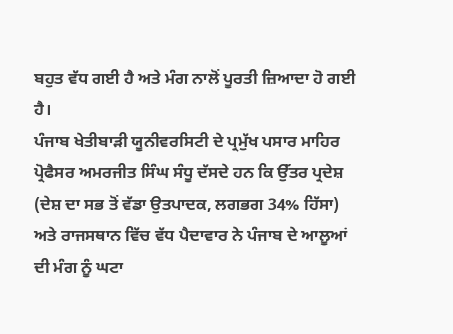ਬਹੁਤ ਵੱਧ ਗਈ ਹੈ ਅਤੇ ਮੰਗ ਨਾਲੋਂ ਪੂਰਤੀ ਜ਼ਿਆਦਾ ਹੋ ਗਈ ਹੈ।
ਪੰਜਾਬ ਖੇਤੀਬਾੜੀ ਯੂਨੀਵਰਸਿਟੀ ਦੇ ਪ੍ਰਮੁੱਖ ਪਸਾਰ ਮਾਹਿਰ ਪ੍ਰੋਫੈਸਰ ਅਮਰਜੀਤ ਸਿੰਘ ਸੰਧੂ ਦੱਸਦੇ ਹਨ ਕਿ ਉੱਤਰ ਪ੍ਰਦੇਸ਼ (ਦੇਸ਼ ਦਾ ਸਭ ਤੋਂ ਵੱਡਾ ਉਤਪਾਦਕ, ਲਗਭਗ 34% ਹਿੱਸਾ) ਅਤੇ ਰਾਜਸਥਾਨ ਵਿੱਚ ਵੱਧ ਪੈਦਾਵਾਰ ਨੇ ਪੰਜਾਬ ਦੇ ਆਲੂਆਂ ਦੀ ਮੰਗ ਨੂੰ ਘਟਾ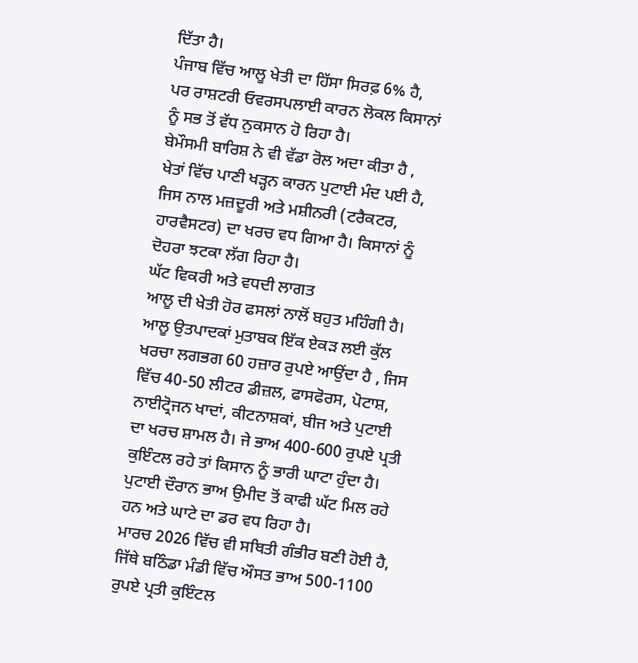ਦਿੱਤਾ ਹੈ।
ਪੰਜਾਬ ਵਿੱਚ ਆਲੂ ਖੇਤੀ ਦਾ ਹਿੱਸਾ ਸਿਰਫ਼ 6% ਹੈ, ਪਰ ਰਾਸ਼ਟਰੀ ਓਵਰਸਪਲਾਈ ਕਾਰਨ ਲੋਕਲ ਕਿਸਾਨਾਂ ਨੂੰ ਸਭ ਤੋਂ ਵੱਧ ਨੁਕਸਾਨ ਹੋ ਰਿਹਾ ਹੈ।
ਬੇਮੌਸਮੀ ਬਾਰਿਸ਼ ਨੇ ਵੀ ਵੱਡਾ ਰੋਲ ਅਦਾ ਕੀਤਾ ਹੈ , ਖੇਤਾਂ ਵਿੱਚ ਪਾਣੀ ਖੜ੍ਹਨ ਕਾਰਨ ਪੁਟਾਈ ਮੰਦ ਪਈ ਹੈ, ਜਿਸ ਨਾਲ ਮਜ਼ਦੂਰੀ ਅਤੇ ਮਸ਼ੀਨਰੀ (ਟਰੈਕਟਰ, ਹਾਰਵੈਸਟਰ) ਦਾ ਖਰਚ ਵਧ ਗਿਆ ਹੈ। ਕਿਸਾਨਾਂ ਨੂੰ ਦੋਹਰਾ ਝਟਕਾ ਲੱਗ ਰਿਹਾ ਹੈ।
ਘੱਟ ਵਿਕਰੀ ਅਤੇ ਵਧਦੀ ਲਾਗਤ
ਆਲੂ ਦੀ ਖੇਤੀ ਹੋਰ ਫਸਲਾਂ ਨਾਲੋਂ ਬਹੁਤ ਮਹਿੰਗੀ ਹੈ। ਆਲੂ ਉਤਪਾਦਕਾਂ ਮੁਤਾਬਕ ਇੱਕ ਏਕੜ ਲਈ ਕੁੱਲ ਖਰਚਾ ਲਗਭਗ 60 ਹਜ਼ਾਰ ਰੁਪਏ ਆਉਂਦਾ ਹੈ , ਜਿਸ ਵਿੱਚ 40-50 ਲੀਟਰ ਡੀਜ਼ਲ, ਫਾਸਫੋਰਸ, ਪੋਟਾਸ਼, ਨਾਈਟ੍ਰੋਜਨ ਖਾਦਾਂ, ਕੀਟਨਾਸ਼ਕਾਂ, ਬੀਜ ਅਤੇ ਪੁਟਾਈ ਦਾ ਖਰਚ ਸ਼ਾਮਲ ਹੈ। ਜੇ ਭਾਅ 400-600 ਰੁਪਏ ਪ੍ਰਤੀ ਕੁਇੰਟਲ ਰਹੇ ਤਾਂ ਕਿਸਾਨ ਨੂੰ ਭਾਰੀ ਘਾਟਾ ਹੁੰਦਾ ਹੈ।
ਪੁਟਾਈ ਦੌਰਾਨ ਭਾਅ ਉਮੀਦ ਤੋਂ ਕਾਫੀ ਘੱਟ ਮਿਲ ਰਹੇ ਹਨ ਅਤੇ ਘਾਟੇ ਦਾ ਡਰ ਵਧ ਰਿਹਾ ਹੈ।
ਮਾਰਚ 2026 ਵਿੱਚ ਵੀ ਸਥਿਤੀ ਗੰਭੀਰ ਬਣੀ ਹੋਈ ਹੈ, ਜਿੱਥੇ ਬਠਿੰਡਾ ਮੰਡੀ ਵਿੱਚ ਔਸਤ ਭਾਅ 500-1100 ਰੁਪਏ ਪ੍ਰਤੀ ਕੁਇੰਟਲ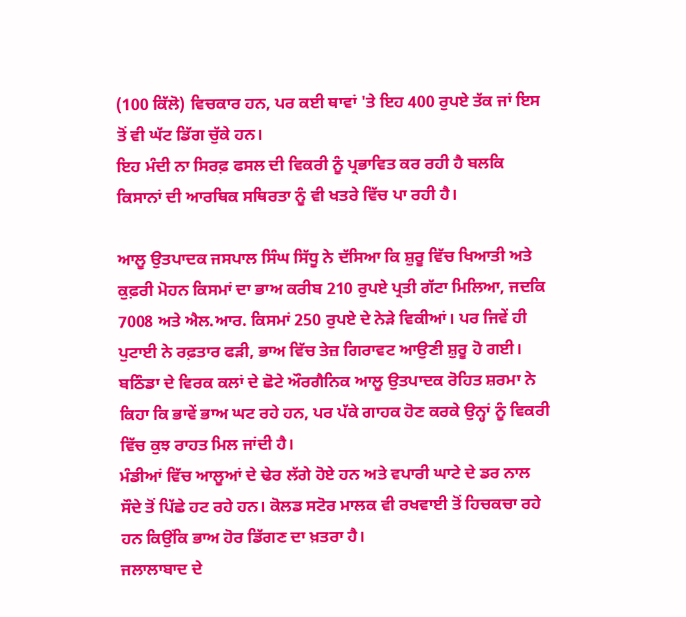(100 ਕਿੱਲੋ) ਵਿਚਕਾਰ ਹਨ, ਪਰ ਕਈ ਥਾਵਾਂ 'ਤੇ ਇਹ 400 ਰੁਪਏ ਤੱਕ ਜਾਂ ਇਸ ਤੋਂ ਵੀ ਘੱਟ ਡਿੱਗ ਚੁੱਕੇ ਹਨ।
ਇਹ ਮੰਦੀ ਨਾ ਸਿਰਫ਼ ਫਸਲ ਦੀ ਵਿਕਰੀ ਨੂੰ ਪ੍ਰਭਾਵਿਤ ਕਰ ਰਹੀ ਹੈ ਬਲਕਿ ਕਿਸਾਨਾਂ ਦੀ ਆਰਥਿਕ ਸਥਿਰਤਾ ਨੂੰ ਵੀ ਖਤਰੇ ਵਿੱਚ ਪਾ ਰਹੀ ਹੈ।

ਆਲੂ ਉਤਪਾਦਕ ਜਸਪਾਲ ਸਿੰਘ ਸਿੱਧੂ ਨੇ ਦੱਸਿਆ ਕਿ ਸ਼ੁਰੂ ਵਿੱਚ ਖਿਆਤੀ ਅਤੇ ਕੁਫ਼ਰੀ ਮੋਹਨ ਕਿਸਮਾਂ ਦਾ ਭਾਅ ਕਰੀਬ 210 ਰੁਪਏ ਪ੍ਰਤੀ ਗੱਟਾ ਮਿਲਿਆ, ਜਦਕਿ 7008 ਅਤੇ ਐਲ.ਆਰ. ਕਿਸਮਾਂ 250 ਰੁਪਏ ਦੇ ਨੇੜੇ ਵਿਕੀਆਂ। ਪਰ ਜਿਵੇਂ ਹੀ ਪੁਟਾਈ ਨੇ ਰਫ਼ਤਾਰ ਫੜੀ, ਭਾਅ ਵਿੱਚ ਤੇਜ਼ ਗਿਰਾਵਟ ਆਉਣੀ ਸ਼ੁਰੂ ਹੋ ਗਈ।
ਬਠਿੰਡਾ ਦੇ ਵਿਰਕ ਕਲਾਂ ਦੇ ਛੋਟੇ ਔਰਗੈਨਿਕ ਆਲੂ ਉਤਪਾਦਕ ਰੋਹਿਤ ਸ਼ਰਮਾ ਨੇ ਕਿਹਾ ਕਿ ਭਾਵੇਂ ਭਾਅ ਘਟ ਰਹੇ ਹਨ, ਪਰ ਪੱਕੇ ਗਾਹਕ ਹੋਣ ਕਰਕੇ ਉਨ੍ਹਾਂ ਨੂੰ ਵਿਕਰੀ ਵਿੱਚ ਕੁਝ ਰਾਹਤ ਮਿਲ ਜਾਂਦੀ ਹੈ।
ਮੰਡੀਆਂ ਵਿੱਚ ਆਲੂਆਂ ਦੇ ਢੇਰ ਲੱਗੇ ਹੋਏ ਹਨ ਅਤੇ ਵਪਾਰੀ ਘਾਟੇ ਦੇ ਡਰ ਨਾਲ ਸੌਦੇ ਤੋਂ ਪਿੱਛੇ ਹਟ ਰਹੇ ਹਨ। ਕੋਲਡ ਸਟੋਰ ਮਾਲਕ ਵੀ ਰਖਵਾਈ ਤੋਂ ਹਿਚਕਚਾ ਰਹੇ ਹਨ ਕਿਉਂਕਿ ਭਾਅ ਹੋਰ ਡਿੱਗਣ ਦਾ ਖ਼ਤਰਾ ਹੈ।
ਜਲਾਲਾਬਾਦ ਦੇ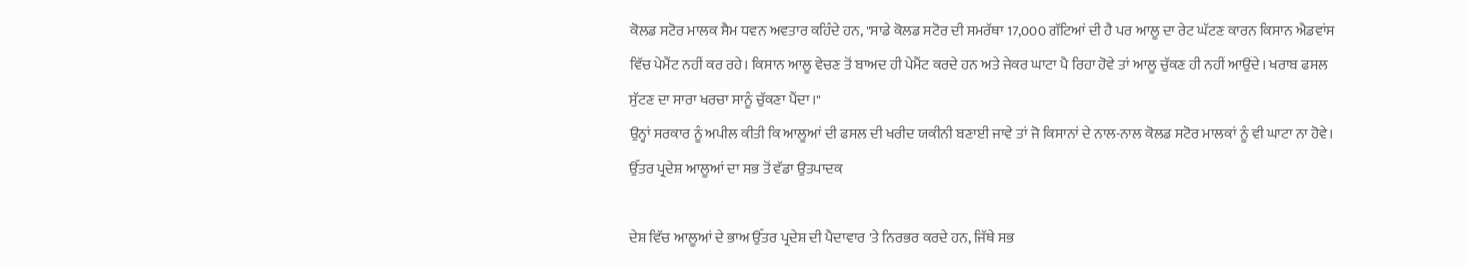ਕੋਲਡ ਸਟੋਰ ਮਾਲਕ ਸੈਮ ਧਵਨ ਅਵਤਾਰ ਕਹਿੰਦੇ ਹਨ, "ਸਾਡੇ ਕੋਲਡ ਸਟੋਰ ਦੀ ਸਮਰੱਥਾ 17,000 ਗੱਟਿਆਂ ਦੀ ਹੈ ਪਰ ਆਲੂ ਦਾ ਰੇਟ ਘੱਟਣ ਕਾਰਨ ਕਿਸਾਨ ਐਡਵਾਂਸ ਵਿੱਚ ਪੇਮੈਂਟ ਨਹੀਂ ਕਰ ਰਹੇ। ਕਿਸਾਨ ਆਲੂ ਵੇਚਣ ਤੋਂ ਬਾਅਦ ਹੀ ਪੇਮੈਂਟ ਕਰਦੇ ਹਨ ਅਤੇ ਜੇਕਰ ਘਾਟਾ ਪੈ ਰਿਹਾ ਹੋਵੇ ਤਾਂ ਆਲੂ ਚੁੱਕਣ ਹੀ ਨਹੀਂ ਆਉਂਦੇ। ਖਰਾਬ ਫਸਲ ਸੁੱਟਣ ਦਾ ਸਾਰਾ ਖਰਚਾ ਸਾਨੂੰ ਚੁੱਕਣਾ ਪੈਂਦਾ।"
ਉਨ੍ਹਾਂ ਸਰਕਾਰ ਨੂੰ ਅਪੀਲ ਕੀਤੀ ਕਿ ਆਲੂਆਂ ਦੀ ਫਸਲ ਦੀ ਖਰੀਦ ਯਕੀਨੀ ਬਣਾਈ ਜਾਵੇ ਤਾਂ ਜੋ ਕਿਸਾਨਾਂ ਦੇ ਨਾਲ-ਨਾਲ ਕੋਲਡ ਸਟੋਰ ਮਾਲਕਾਂ ਨੂੰ ਵੀ ਘਾਟਾ ਨਾ ਹੋਵੇ।
ਉੱਤਰ ਪ੍ਰਦੇਸ਼ ਆਲੂਆਂ ਦਾ ਸਭ ਤੋਂ ਵੱਡਾ ਉਤਪਾਦਕ

ਦੇਸ਼ ਵਿੱਚ ਆਲੂਆਂ ਦੇ ਭਾਅ ਉੱਤਰ ਪ੍ਰਦੇਸ਼ ਦੀ ਪੈਦਾਵਾਰ 'ਤੇ ਨਿਰਭਰ ਕਰਦੇ ਹਨ, ਜਿੱਥੇ ਸਭ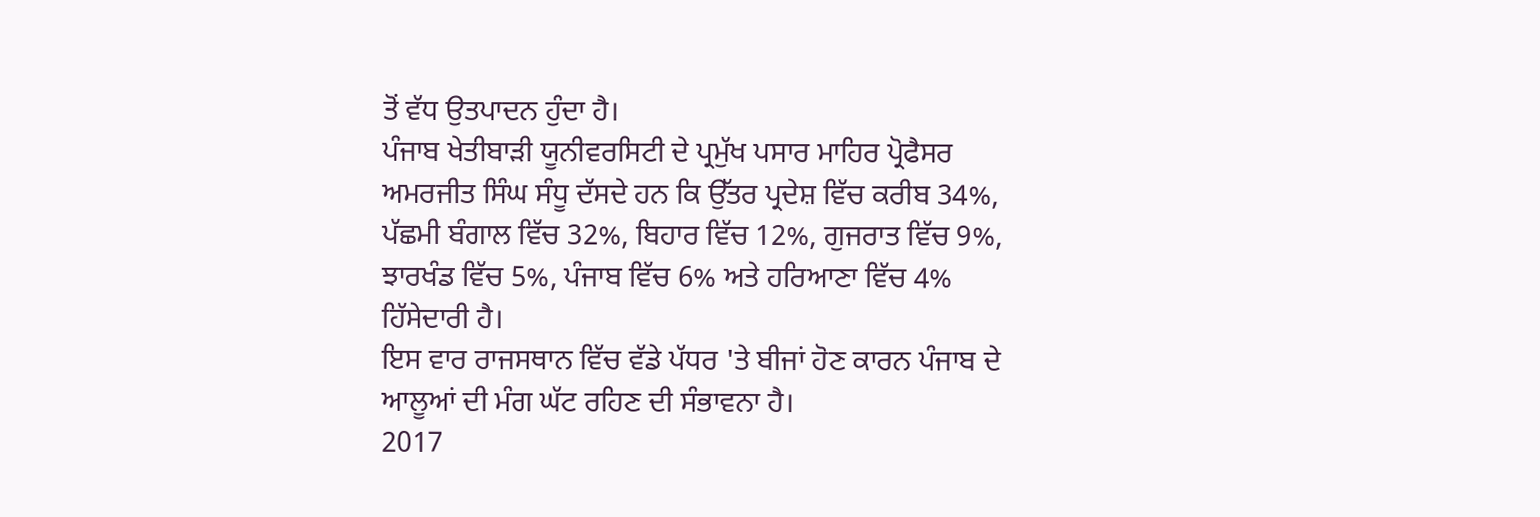ਤੋਂ ਵੱਧ ਉਤਪਾਦਨ ਹੁੰਦਾ ਹੈ।
ਪੰਜਾਬ ਖੇਤੀਬਾੜੀ ਯੂਨੀਵਰਸਿਟੀ ਦੇ ਪ੍ਰਮੁੱਖ ਪਸਾਰ ਮਾਹਿਰ ਪ੍ਰੋਫੈਸਰ ਅਮਰਜੀਤ ਸਿੰਘ ਸੰਧੂ ਦੱਸਦੇ ਹਨ ਕਿ ਉੱਤਰ ਪ੍ਰਦੇਸ਼ ਵਿੱਚ ਕਰੀਬ 34%, ਪੱਛਮੀ ਬੰਗਾਲ ਵਿੱਚ 32%, ਬਿਹਾਰ ਵਿੱਚ 12%, ਗੁਜਰਾਤ ਵਿੱਚ 9%, ਝਾਰਖੰਡ ਵਿੱਚ 5%, ਪੰਜਾਬ ਵਿੱਚ 6% ਅਤੇ ਹਰਿਆਣਾ ਵਿੱਚ 4% ਹਿੱਸੇਦਾਰੀ ਹੈ।
ਇਸ ਵਾਰ ਰਾਜਸਥਾਨ ਵਿੱਚ ਵੱਡੇ ਪੱਧਰ 'ਤੇ ਬੀਜਾਂ ਹੋਣ ਕਾਰਨ ਪੰਜਾਬ ਦੇ ਆਲੂਆਂ ਦੀ ਮੰਗ ਘੱਟ ਰਹਿਣ ਦੀ ਸੰਭਾਵਨਾ ਹੈ।
2017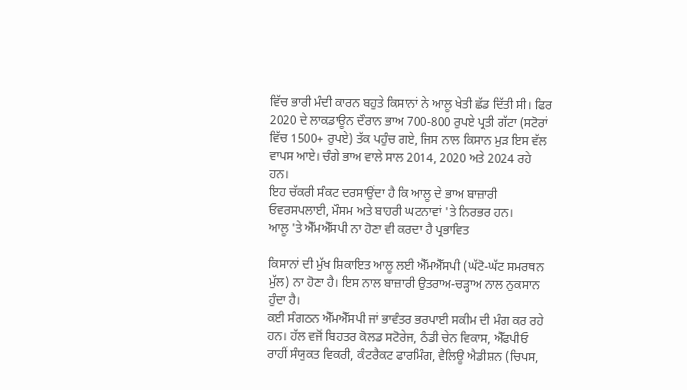ਵਿੱਚ ਭਾਰੀ ਮੰਦੀ ਕਾਰਨ ਬਹੁਤੇ ਕਿਸਾਨਾਂ ਨੇ ਆਲੂ ਖੇਤੀ ਛੱਡ ਦਿੱਤੀ ਸੀ। ਫਿਰ 2020 ਦੇ ਲਾਕਡਾਊਨ ਦੌਰਾਨ ਭਾਅ 700-800 ਰੁਪਏ ਪ੍ਰਤੀ ਗੱਟਾ (ਸਟੋਰਾਂ ਵਿੱਚ 1500+ ਰੁਪਏ) ਤੱਕ ਪਹੁੰਚ ਗਏ, ਜਿਸ ਨਾਲ ਕਿਸਾਨ ਮੁੜ ਇਸ ਵੱਲ ਵਾਪਸ ਆਏ। ਚੰਗੇ ਭਾਅ ਵਾਲੇ ਸਾਲ 2014, 2020 ਅਤੇ 2024 ਰਹੇ ਹਨ।
ਇਹ ਚੱਕਰੀ ਸੰਕਟ ਦਰਸਾਉਂਦਾ ਹੈ ਕਿ ਆਲੂ ਦੇ ਭਾਅ ਬਾਜ਼ਾਰੀ ਓਵਰਸਪਲਾਈ, ਮੌਸਮ ਅਤੇ ਬਾਹਰੀ ਘਟਨਾਵਾਂ 'ਤੇ ਨਿਰਭਰ ਹਨ।
ਆਲੂ 'ਤੇ ਐੱਮਐੱਸਪੀ ਨਾ ਹੋਣਾ ਵੀ ਕਰਦਾ ਹੈ ਪ੍ਰਭਾਵਿਤ

ਕਿਸਾਨਾਂ ਦੀ ਮੁੱਖ ਸ਼ਿਕਾਇਤ ਆਲੂ ਲਈ ਐੱਮਐੱਸਪੀ (ਘੱਟੋ-ਘੱਟ ਸਮਰਥਨ ਮੁੱਲ) ਨਾ ਹੋਣਾ ਹੈ। ਇਸ ਨਾਲ ਬਾਜ਼ਾਰੀ ਉਤਰਾਅ-ਚੜ੍ਹਾਅ ਨਾਲ ਨੁਕਸਾਨ ਹੁੰਦਾ ਹੈ।
ਕਈ ਸੰਗਠਨ ਐੱਮਐੱਸਪੀ ਜਾਂ ਭਾਵੰਤਰ ਭਰਪਾਈ ਸਕੀਮ ਦੀ ਮੰਗ ਕਰ ਰਹੇ ਹਨ। ਹੱਲ ਵਜੋਂ ਬਿਹਤਰ ਕੋਲਡ ਸਟੋਰੇਜ, ਠੰਡੀ ਚੇਨ ਵਿਕਾਸ, ਐੱਫਪੀਓ ਰਾਹੀਂ ਸੰਯੁਕਤ ਵਿਕਰੀ, ਕੰਟਰੈਕਟ ਫਾਰਮਿੰਗ, ਵੈਲਿਊ ਐਡੀਸ਼ਨ (ਚਿਪਸ,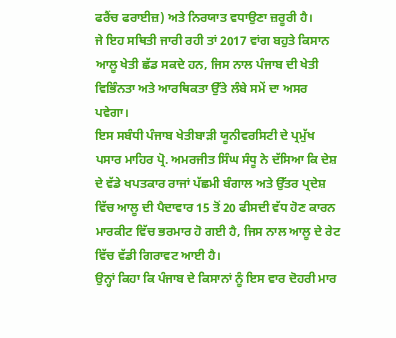ਫਰੈਂਚ ਫਰਾਈਜ਼) ਅਤੇ ਨਿਰਯਾਤ ਵਧਾਉਣਾ ਜ਼ਰੂਰੀ ਹੈ।
ਜੇ ਇਹ ਸਥਿਤੀ ਜਾਰੀ ਰਹੀ ਤਾਂ 2017 ਵਾਂਗ ਬਹੁਤੇ ਕਿਸਾਨ ਆਲੂ ਖੇਤੀ ਛੱਡ ਸਕਦੇ ਹਨ, ਜਿਸ ਨਾਲ ਪੰਜਾਬ ਦੀ ਖੇਤੀ ਵਿਭਿੰਨਤਾ ਅਤੇ ਆਰਥਿਕਤਾ ਉੱਤੇ ਲੰਬੇ ਸਮੇਂ ਦਾ ਅਸਰ ਪਵੇਗਾ।
ਇਸ ਸਬੰਧੀ ਪੰਜਾਬ ਖੇਤੀਬਾੜੀ ਯੂਨੀਵਰਸਿਟੀ ਦੇ ਪ੍ਰਮੁੱਖ ਪਸਾਰ ਮਾਹਿਰ ਪ੍ਰੋ. ਅਮਰਜੀਤ ਸਿੰਘ ਸੰਧੂ ਨੇ ਦੱਸਿਆ ਕਿ ਦੇਸ਼ ਦੇ ਵੱਡੇ ਖਪਤਕਾਰ ਰਾਜਾਂ ਪੱਛਮੀ ਬੰਗਾਲ ਅਤੇ ਉੱਤਰ ਪ੍ਰਦੇਸ਼ ਵਿੱਚ ਆਲੂ ਦੀ ਪੈਦਾਵਾਰ 15 ਤੋਂ 20 ਫੀਸਦੀ ਵੱਧ ਹੋਣ ਕਾਰਨ ਮਾਰਕੀਟ ਵਿੱਚ ਭਰਮਾਰ ਹੋ ਗਈ ਹੈ, ਜਿਸ ਨਾਲ ਆਲੂ ਦੇ ਰੇਟ ਵਿੱਚ ਵੱਡੀ ਗਿਰਾਵਟ ਆਈ ਹੈ।
ਉਨ੍ਹਾਂ ਕਿਹਾ ਕਿ ਪੰਜਾਬ ਦੇ ਕਿਸਾਨਾਂ ਨੂੰ ਇਸ ਵਾਰ ਦੋਹਰੀ ਮਾਰ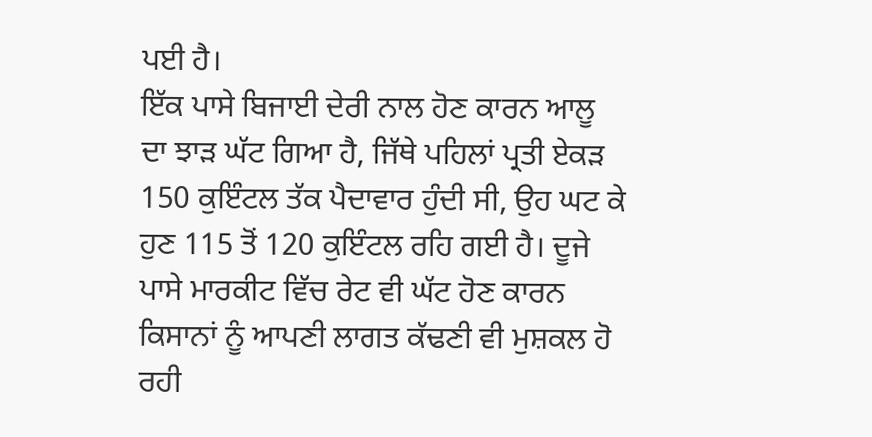ਪਈ ਹੈ।
ਇੱਕ ਪਾਸੇ ਬਿਜਾਈ ਦੇਰੀ ਨਾਲ ਹੋਣ ਕਾਰਨ ਆਲੂ ਦਾ ਝਾੜ ਘੱਟ ਗਿਆ ਹੈ, ਜਿੱਥੇ ਪਹਿਲਾਂ ਪ੍ਰਤੀ ਏਕੜ 150 ਕੁਇੰਟਲ ਤੱਕ ਪੈਦਾਵਾਰ ਹੁੰਦੀ ਸੀ, ਉਹ ਘਟ ਕੇ ਹੁਣ 115 ਤੋਂ 120 ਕੁਇੰਟਲ ਰਹਿ ਗਈ ਹੈ। ਦੂਜੇ ਪਾਸੇ ਮਾਰਕੀਟ ਵਿੱਚ ਰੇਟ ਵੀ ਘੱਟ ਹੋਣ ਕਾਰਨ ਕਿਸਾਨਾਂ ਨੂੰ ਆਪਣੀ ਲਾਗਤ ਕੱਢਣੀ ਵੀ ਮੁਸ਼ਕਲ ਹੋ ਰਹੀ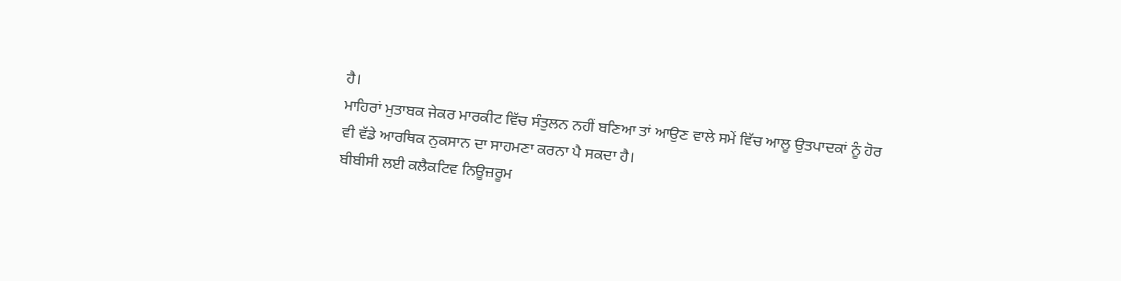ਹੈ।
ਮਾਹਿਰਾਂ ਮੁਤਾਬਕ ਜੇਕਰ ਮਾਰਕੀਟ ਵਿੱਚ ਸੰਤੁਲਨ ਨਹੀਂ ਬਣਿਆ ਤਾਂ ਆਉਣ ਵਾਲੇ ਸਮੇਂ ਵਿੱਚ ਆਲੂ ਉਤਪਾਦਕਾਂ ਨੂੰ ਹੋਰ ਵੀ ਵੱਡੇ ਆਰਥਿਕ ਨੁਕਸਾਨ ਦਾ ਸਾਹਮਣਾ ਕਰਨਾ ਪੈ ਸਕਦਾ ਹੈ।
ਬੀਬੀਸੀ ਲਈ ਕਲੈਕਟਿਵ ਨਿਊਜ਼ਰੂਮ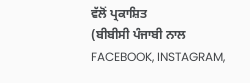ਵੱਲੋਂ ਪ੍ਰਕਾਸ਼ਿਤ
(ਬੀਬੀਸੀ ਪੰਜਾਬੀ ਨਾਲ FACEBOOK, INSTAGRAM,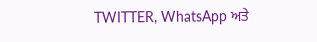TWITTER, WhatsApp ਅਤੇ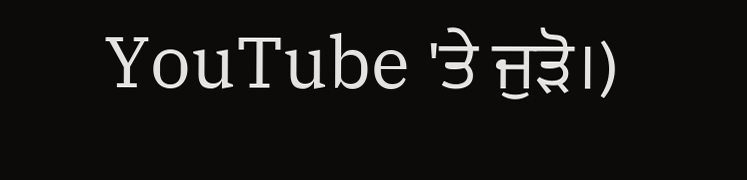YouTube 'ਤੇ ਜੁੜੋ।)